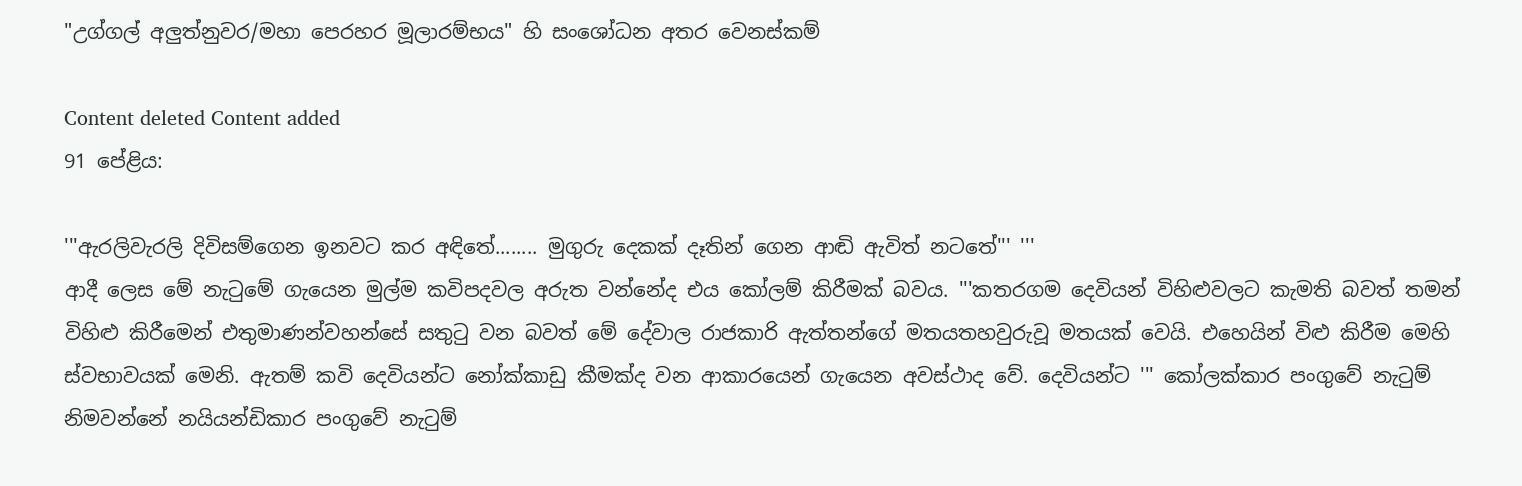"උග්ගල් අලුත්නුවර/මහා පෙරහර මූලාරම්භය" හි සංශෝධන අතර වෙනස්කම්

Content deleted Content added
91 පේළිය:

'''ඇරලිවැරලි දිවිසම්ගෙන ඉනවට කර අඳිතේ........ මුගුරු දෙකක් දෑතින් ගෙන ආඬි ඇවිත් නටතේ''' '''
ආදී ලෙස මේ නැටුමේ ගැයෙන මුල්ම කවිපදවල අරුත වන්නේද එය කෝලම් කිරීමක් බවය. '''කතරගම දෙවියන් විහිළුවලට කැමති බවත් තමන් විහිළු කිරීමෙන් එතුමාණන්වහන්සේ සතුටු වන බවත් මේ දේවාල රාජකාරි ඇත්තන්ගේ මතයතහවුරුවූ මතයක් වෙයි. එහෙයින් විළු කිරීම මෙහි ස්වභාවයක් මෙනි. ඇතම් කවි දෙවියන්ට නෝක්කාඩු කීමක්ද වන ආකාරයෙන් ගැයෙන අවස්ථාද වේ. දෙවියන්ට ''' කෝලක්කාර පංගුවේ නැටුම් නිමවන්නේ නයියන්ඩිකාර පංගුවේ නැටුම්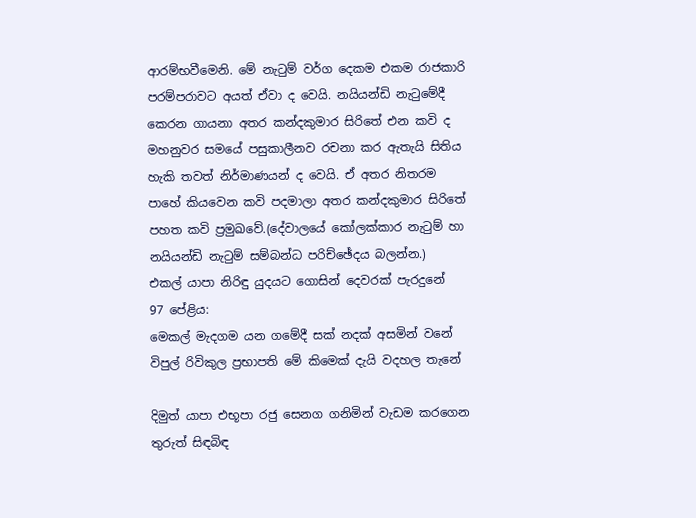ආරම්භවීමෙනි. මේ නැටුම් වර්ග දෙකම එකම රාජකාරි පරම්පරාවට අයත් ඒවා ද වෙයි. නයියන්ඩි නැටුමේදී කෙරන ගායනා අතර කන්දකුමාර සිරිතේ එන කවි ද මහනුවර සමයේ පසුකාලීනව රචනා කර ඇතැයි සිතිය හැකි තවත් නිර්මාණයන් ද වෙයි. ඒ අතර නිතරම පාහේ කියවෙන කවි පදමාලා අතර කන්දකුමාර සිරිතේ පහත කවි ප්‍රමුඛවේ.(දේවාලයේ කෝලක්කාර නැටුම් හා නයියන්ඩි නැටුම් සම්බන්ධ පරිච්ඡේදය බලන්න.)
එකල් යාපා නිරිඳු යුදයට ගොසින් දෙවරක් පැරදුනේ
97 පේළිය:
මෙකල් මැදගම යන ගමේදී සක් නදක් අසමින් වනේ
විපුල් රිවිකුල ප්‍රභාපති මේ කිමෙක් දැයි වදහල තැනේ

දිමුත් යාපා එභූපා රජු සෙනග ගනිමින් වැඩම කරගෙන
තුරුත් සිඳබිඳ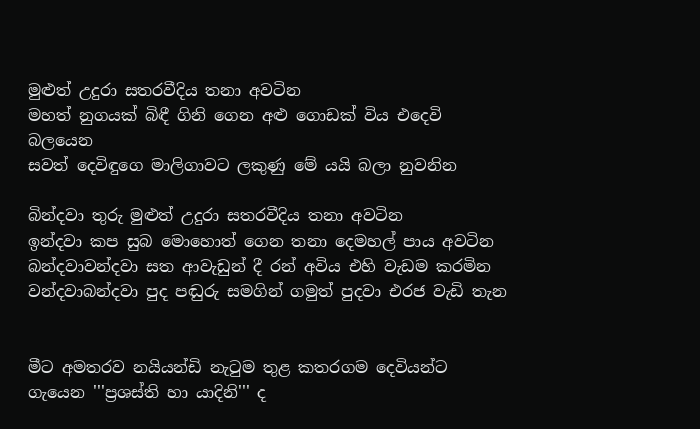මුළුත් උදුරා සතරවීදිය තනා අවටින
මහත් නුගයක් බිඳී ගිනි ගෙන අළු ගොඩක් විය එදෙවි බලයෙන
සවත් දෙවිඳුගෙ මාලිගාවට ලකුණු මේ යයි බලා නුවනින

බින්දවා තුරු මුළුත් උදුරා සතරවීදිය තනා අවටින
ඉන්දවා කප සුබ මොහොත් ගෙන තනා දෙමහල් පාය අවටින
බන්දවාවන්දවා සත ආවැඩුන් දී රන් අවිය එහි වැඩම කරමින
වන්දවාබන්දවා පුද පඬුරු සමගින් ගමුත් පුදවා එරජ වැඩි තැන


මීට අමතරව නයියන්ඩි නැටුම තුළ කතරගම දෙවියන්ට ගැයෙන '''ප්‍රශස්ති හා යාදිනි''' ද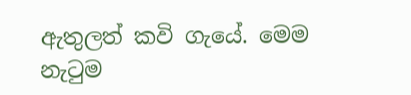ඇතුලත් කවි ගැයේ. මෙම නැටුම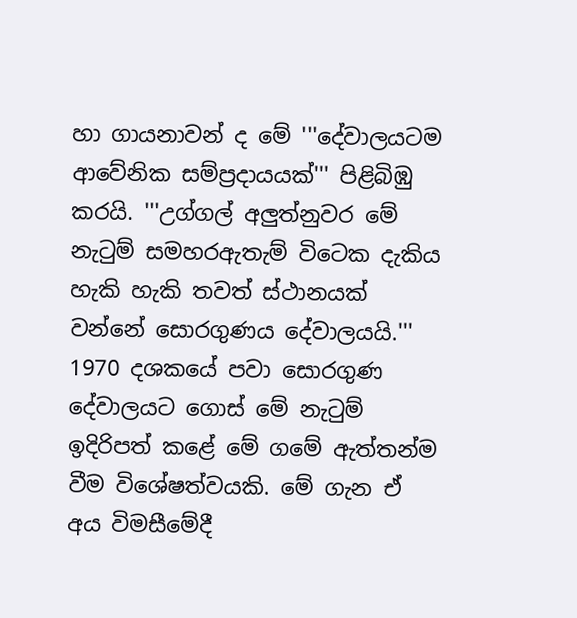හා ගායනාවන් ද මේ '''දේවාලයටම ආවේනික සම්ප්‍රදායයක්''' පිළිබිඹු කරයි. '''උග්ගල් අලුත්නුවර මේ නැටුම් සමහරඇතැම් විටෙක දැකිය හැකි හැකි තවත් ස්ථානයක් වන්නේ සොරගුණය දේවාලයයි.''' 1970 දශකයේ පවා සොරගුණ දේවාලයට ගොස් මේ නැටුම් ඉදිරිපත් කළේ මේ ගමේ ඇත්තන්ම වීම විශේෂත්වයකි. මේ ගැන ඒ අය විමසීමේදී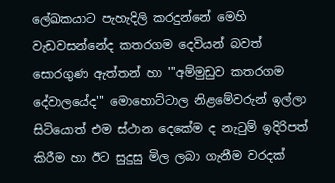ලේඛකයාට පැහැදිලි කරදුන්නේ මෙහි වැඩවසන්නේද කතරගම දෙවියන් බවත් සොරගුණ ඇත්තන් හා '''අම්මුඩුව කතරගම දේවාලයේද''' මොහොට්ටාල නිළමේවරුන් ඉල්ලා සිටියොත් එම ස්ථාන දෙකේම ද නැටුම් ඉදිරිපත් කිරීම හා ඊට සුදුසු මිල ලබා ගැනීම වරදක්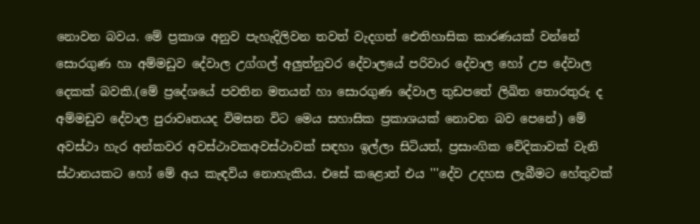නොවන බවය. මේ ප්‍රකාශ අනුව පැහැදිලිවන තවත් වැදගත් ඓතිහාසික කාරණයක් වන්නේ සොරගුණ හා අම්මඩුව දේවාල උග්ගල් අලුත්නුවර දේවාලයේ පරිවාර දේවාල හෝ උප දේවාල දෙකක් බවකි.(මේ ප්‍රදේශයේ පවතින මතයන් හා සොරගුණ දේවාල තුඩපතේ ලිඛිත තොරතුරු ද අම්මඩුව දේවාල පුරාවෘතයද විමසන විට මෙය සහාසික ප්‍රකාශයක් නොවන බව පෙනේ) මේ අවස්ථා හැර අන්කවර අවස්ථාවකඅවස්ථාවක් සඳහා ඉල්ලා සිටියත්, ප්‍රසාංගික වේදිකාවක් වැනි ස්ථානයකට හෝ මේ අය කැඳවිය නොහැකිය. එසේ කළොත් එය '''දේව උදහස ලැබීමට හේතුවක්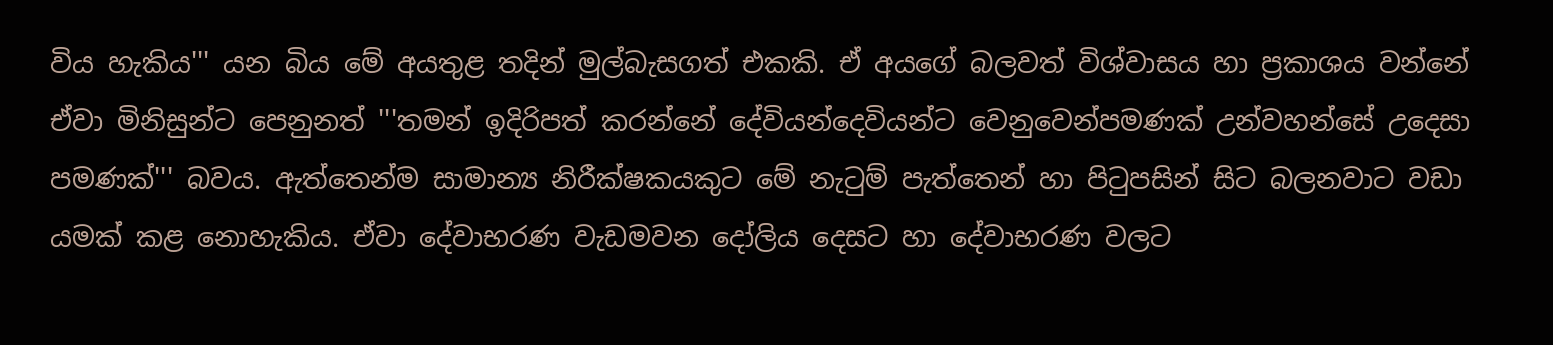විය හැකිය''' යන බිය මේ අයතුළ තදින් මුල්බැසගත් එකකි. ඒ අයගේ බලවත් විශ්වාසය හා ප්‍රකාශය වන්නේ ඒවා මිනිසුන්ට පෙනුනත් '''තමන් ඉදිරිපත් කරන්නේ දේවියන්දෙවියන්ට වෙනුවෙන්පමණක් උන්වහන්සේ උදෙසා පමණක්''' බවය. ඇත්තෙන්ම සාමාන්‍ය නිරීක්ෂකයකුට මේ නැටුම් පැත්තෙන් හා පිටුපසින් සිට බලනවාට වඩා යමක් කළ නොහැකිය. ඒවා දේවාභරණ වැඩමවන දෝලිය දෙසට හා දේවාභරණ වලට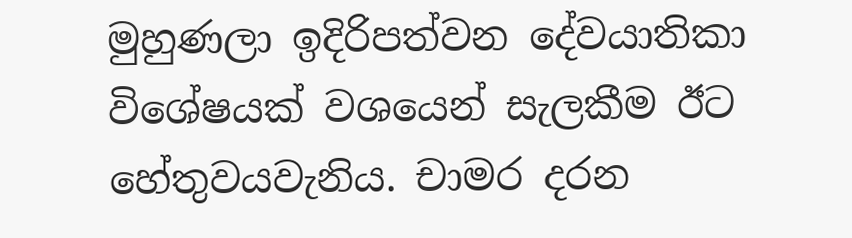මුහුණලා ඉදිරිපත්වන දේවයාතිකා විශේෂයක් වශයෙන් සැලකීම ඊට හේතුවයවැනිය. චාමර දරන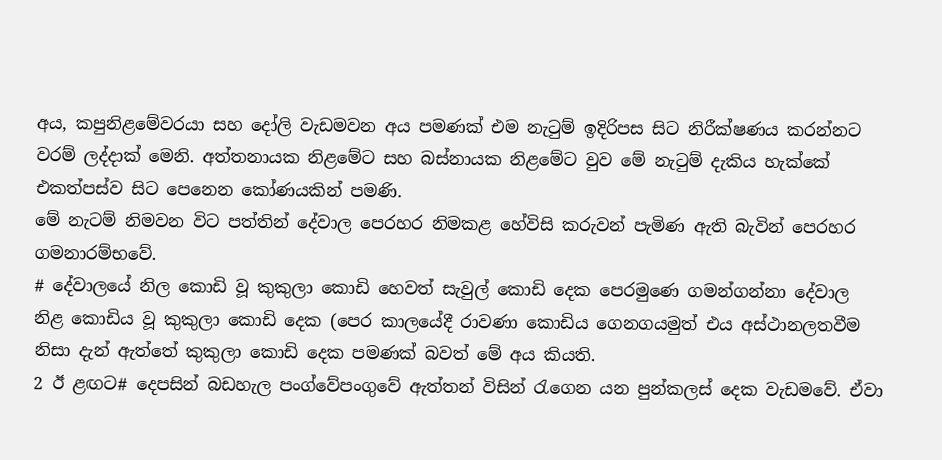අය, කපුනිළමේවරයා සහ දෝලි වැඩමවන අය පමණක් එම නැටුම් ඉදිරිපස සිට නිරීක්ෂණය කරන්නට වරම් ලද්දාක් මෙනි. අත්තනායක නිළමේට සහ බස්නායක නිළමේට වුව මේ නැටුම් දැකිය හැක්කේ එකත්පස්ව සිට පෙනෙන කෝණයකින් පමණි.
මේ නැටම් නිමවන විට පත්තින් දේවාල පෙරහර නිමකළ හේවිසි කරුවන් පැමිණ ඇති බැවින් පෙරහර ගමනාරම්භවේ.
# දේවාලයේ නිල කොඩි වූ කුකුලා කොඩි හෙවත් සැවුල් කොඩි දෙක පෙරමුණෙ ගමන්ගන්නා දේවාල නිළ කොඩිය වූ කුකුලා කොඩි දෙක (පෙර කාලයේදී රාවණා කොඩිය ගෙනගයමුත් එය අස්ථානලතවීම නිසා දැන් ඇත්තේ කුකුලා කොඩි දෙක පමණක් බවත් මේ අය කියති.
2 ඊ ළඟට# දෙපසින් බඩහැල පංග්වේපංගුවේ ඇත්තන් විසින් රැගෙන යන පුන්කලස් දෙක වැඩමවේ. ඒවා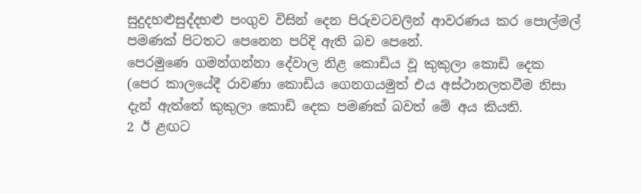සුදුදහළුසුද්දහළු පංගුව විසින් දෙන පිරුවටවලින් ආවරණය කර පොල්මල් පමණක් පිටතට පෙනෙන පරිදි ඇති බව පෙනේ.
පෙරමුණෙ ගමන්ගන්නා දේවාල නිළ කොඩිය වූ කුකුලා කොඩි දෙක (පෙර කාලයේදී රාවණා කොඩිය ගෙනගයමුත් එය අස්ථානලතවීම නිසා දැන් ඇත්තේ කුකුලා කොඩි දෙක පමණක් බවත් මේ අය කියති.
2 ඊ ළඟට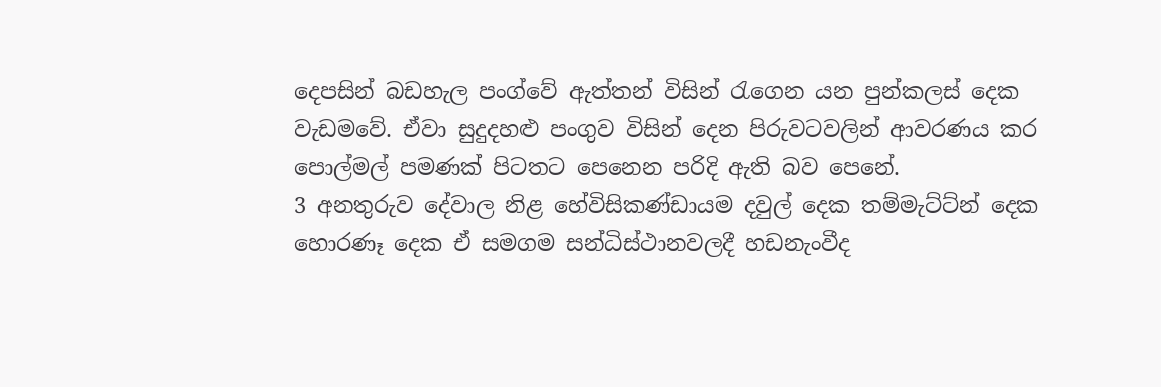දෙපසින් බඩහැල පංග්වේ ඇත්තන් විසින් රැගෙන යන පුන්කලස් දෙක වැඩමවේ. ඒවා සුදුදහළු පංගුව විසින් දෙන පිරුවටවලින් ආවරණය කර පොල්මල් පමණක් පිටතට පෙනෙන පරිදි ඇති බව පෙනේ.
3 අනතුරුව දේවාල නිළ හේවිසිකණ්ඩායම දවුල් දෙක තම්මැට්ට්න් දෙක හොරණෑ දෙක ඒ සමගම සන්ධිස්ථානවලදී හඩනැංවීද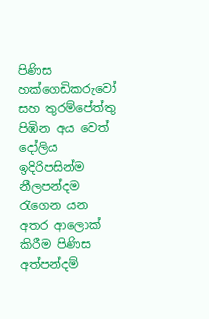පිණිස හක්ගෙඩිකරුවෝ සහ තුරම්පේත්තු පිඹින අය වෙත් දෝලිය ඉදිරිපසින්ම නීලපන්දම රැගෙන යන අතර ආලොක් කිරීම පිණිස අත්පන්දම්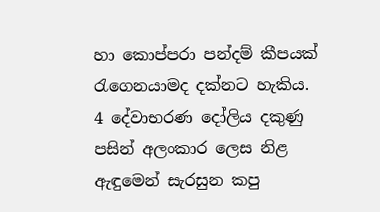හා කොප්පරා පන්දම් කීපයක් රැගෙනයාමද දක්නට හැකිය.
4 දේවාභරණ දෝලිය දකුණු පසින් අලංකාර ලෙස නිළ ඇඳුමෙන් සැරසුන කපු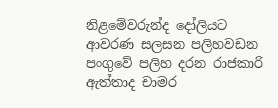නිළමේවරුන්ද දෝලියට ආවරණ සලසන පලිහවඩන පංගුවේ පලිහ දරන රාජකාරි ඇත්තාද චාමර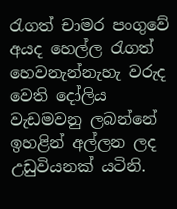රැගත් චාමර පංගුවේ අයද හෙල්ල රැගත් හෙවනැන්නැහැ වරුද වෙති දෝලිය වැඩමවනු ලබන්නේ ඉහළින් අල්ලන ලද උඩුවියනක් යටිනි.